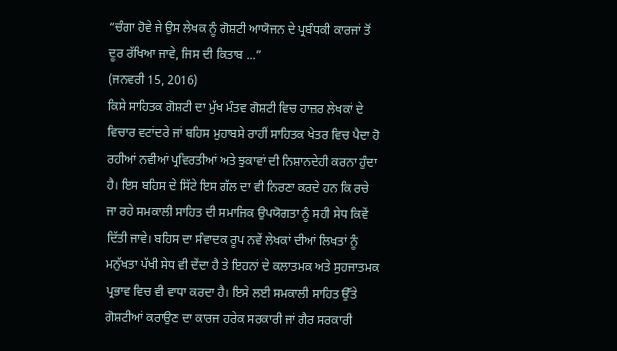“ਚੰਗਾ ਹੋਵੇ ਜੇ ਉਸ ਲੇਖਕ ਨੂੰ ਗੋਸ਼ਟੀ ਆਯੋਜਨ ਦੇ ਪ੍ਰਬੰਧਕੀ ਕਾਰਜਾਂ ਤੋਂ ਦੂਰ ਰੱਖਿਆ ਜਾਵੇ, ਜਿਸ ਦੀ ਕਿਤਾਬ ...”
(ਜਨਵਰੀ 15, 2016)
ਕਿਸੇ ਸਾਹਿਤਕ ਗੋਸ਼ਟੀ ਦਾ ਮੁੱਖ ਮੰਤਵ ਗੋਸ਼ਟੀ ਵਿਚ ਹਾਜ਼ਰ ਲੇਖਕਾਂ ਦੇ ਵਿਚਾਰ ਵਟਾਂਦਰੇ ਜਾਂ ਬਹਿਸ ਮੁਹਾਬਸੇ ਰਾਹੀਂ ਸਾਹਿਤਕ ਖੇਤਰ ਵਿਚ ਪੈਦਾ ਹੋ ਰਹੀਆਂ ਨਵੀਆਂ ਪ੍ਰਵਿਰਤੀਆਂ ਅਤੇ ਝੁਕਾਵਾਂ ਦੀ ਨਿਸ਼ਾਨਦੇਹੀ ਕਰਨਾ ਹੁੰਦਾ ਹੈ। ਇਸ ਬਹਿਸ ਦੇ ਸਿੱਟੇ ਇਸ ਗੱਲ ਦਾ ਵੀ ਨਿਰਣਾ ਕਰਦੇ ਹਨ ਕਿ ਰਚੇ ਜਾ ਰਹੇ ਸਮਕਾਲੀ ਸਾਹਿਤ ਦੀ ਸਮਾਜਿਕ ਉਪਯੋਗਤਾ ਨੂੰ ਸਹੀ ਸੇਧ ਕਿਵੇਂ ਦਿੱਤੀ ਜਾਵੇ। ਬਹਿਸ ਦਾ ਸੰਵਾਦਕ ਰੂਪ ਨਵੇਂ ਲੇਖਕਾਂ ਦੀਆਂ ਲਿਖਤਾਂ ਨੂੰ ਮਨੁੱਖਤਾ ਪੱਖੀ ਸੇਧ ਵੀ ਦੇਂਦਾ ਹੈ ਤੇ ਇਹਨਾਂ ਦੇ ਕਲਾਤਮਕ ਅਤੇ ਸੁਹਜਾਤਮਕ ਪ੍ਰਭਾਵ ਵਿਚ ਵੀ ਵਾਧਾ ਕਰਦਾ ਹੈ। ਇਸੇ ਲਈ ਸਮਕਾਲੀ ਸਾਹਿਤ ਉੱਤੇ ਗੋਸ਼ਟੀਆਂ ਕਰਾਉਣ ਦਾ ਕਾਰਜ ਹਰੇਕ ਸਰਕਾਰੀ ਜਾਂ ਗੈਰ ਸਰਕਾਰੀ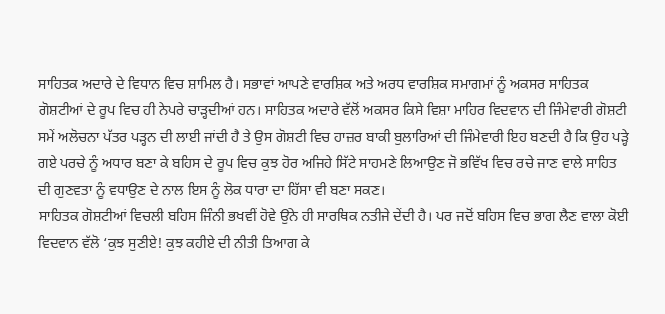ਸਾਹਿਤਕ ਅਦਾਰੇ ਦੇ ਵਿਧਾਨ ਵਿਚ ਸ਼ਾਮਿਲ ਹੈ। ਸਭਾਵਾਂ ਆਪਣੇ ਵਾਰਸ਼ਿਕ ਅਤੇ ਅਰਧ ਵਾਰਸ਼ਿਕ ਸਮਾਗਮਾਂ ਨੂੰ ਅਕਸਰ ਸਾਹਿਤਕ ਗੋਸ਼ਟੀਆਂ ਦੇ ਰੂਪ ਵਿਚ ਹੀ ਨੇਪਰੇ ਚਾੜ੍ਹਦੀਆਂ ਹਨ। ਸਾਹਿਤਕ ਅਦਾਰੇ ਵੱਲੋਂ ਅਕਸਰ ਕਿਸੇ ਵਿਸ਼ਾ ਮਾਹਿਰ ਵਿਦਵਾਨ ਦੀ ਜਿੰਮੇਵਾਰੀ ਗੋਸ਼ਟੀ ਸਮੇਂ ਅਲੋਚਨਾ ਪੱਤਰ ਪੜ੍ਹਨ ਦੀ ਲਾਈ ਜਾਂਦੀ ਹੈ ਤੇ ਉਸ ਗੋਸ਼ਟੀ ਵਿਚ ਹਾਜ਼ਰ ਬਾਕੀ ਬੁਲਾਰਿਆਂ ਦੀ ਜਿੰਮੇਵਾਰੀ ਇਹ ਬਣਦੀ ਹੈ ਕਿ ਉਹ ਪੜ੍ਹੇ ਗਏ ਪਰਚੇ ਨੂੰ ਅਧਾਰ ਬਣਾ ਕੇ ਬਹਿਸ ਦੇ ਰੂਪ ਵਿਚ ਕੁਝ ਹੋਰ ਅਜਿਹੇ ਸਿੱਟੇ ਸਾਹਮਣੇ ਲਿਆਉਣ ਜੋ ਭਵਿੱਖ ਵਿਚ ਰਚੇ ਜਾਣ ਵਾਲੇ ਸਾਹਿਤ ਦੀ ਗੁਣਵਤਾ ਨੂੰ ਵਧਾਉਣ ਦੇ ਨਾਲ ਇਸ ਨੂੰ ਲੋਕ ਧਾਰਾ ਦਾ ਹਿੱਸਾ ਵੀ ਬਣਾ ਸਕਣ।
ਸਾਹਿਤਕ ਗੋਸ਼ਟੀਆਂ ਵਿਚਲੀ ਬਹਿਸ ਜਿੰਨੀ ਭਖਵੀਂ ਹੋਵੇ ਉਂਨੇ ਹੀ ਸਾਰਥਿਕ ਨਤੀਜੇ ਦੇਂਦੀ ਹੈ। ਪਰ ਜਦੋਂ ਬਹਿਸ ਵਿਚ ਭਾਗ ਲੈਣ ਵਾਲਾ ਕੋਈ ਵਿਦਵਾਨ ਵੱਲੋ ‘ਕੁਝ ਸੁਣੀਏ! ਕੁਝ ਕਹੀਏ ਦੀ ਨੀਤੀ ਤਿਆਗ ਕੇ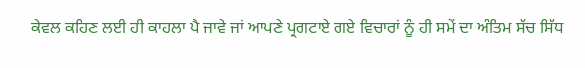ਕੇਵਲ ਕਹਿਣ ਲਈ ਹੀ ਕਾਹਲਾ ਪੈ ਜਾਵੇ ਜਾਂ ਆਪਣੇ ਪ੍ਰਗਟਾਏ ਗਏ ਵਿਚਾਰਾਂ ਨੂੰ ਹੀ ਸਮੇਂ ਦਾ ਅੰਤਿਮ ਸੱਚ ਸਿੱਧ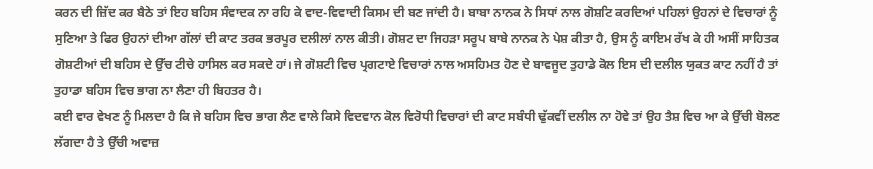ਕਰਨ ਦੀ ਜ਼ਿੱਦ ਕਰ ਬੈਠੇ ਤਾਂ ਇਹ ਬਹਿਸ ਸੰਵਾਦਕ ਨਾ ਰਹਿ ਕੇ ਵਾਦ-ਵਿਵਾਦੀ ਕਿਸਮ ਦੀ ਬਣ ਜਾਂਦੀ ਹੈ। ਬਾਬਾ ਨਾਨਕ ਨੇ ਸਿਧਾਂ ਨਾਲ ਗੋਸ਼ਟਿ ਕਰਦਿਆਂ ਪਹਿਲਾਂ ਉਹਨਾਂ ਦੇ ਵਿਚਾਰਾਂ ਨੂੰ ਸੁਣਿਆ ਤੇ ਫਿਰ ਉਹਨਾਂ ਦੀਆ ਗੱਲਾਂ ਦੀ ਕਾਟ ਤਰਕ ਭਰਪੂਰ ਦਲੀਲਾਂ ਨਾਲ ਕੀਤੀ। ਗੋਸ਼ਟ ਦਾ ਜਿਹੜਾ ਸਰੂਪ ਬਾਬੇ ਨਾਨਕ ਨੇ ਪੇਸ਼ ਕੀਤਾ ਹੈ, ਉਸ ਨੂੰ ਕਾਇਮ ਰੱਖ ਕੇ ਹੀ ਅਸੀਂ ਸਾਹਿਤਕ ਗੋਸ਼ਟੀਆਂ ਦੀ ਬਹਿਸ ਦੇ ਉੱਚ ਟੀਚੇ ਹਾਸਿਲ ਕਰ ਸਕਦੇ ਹਾਂ। ਜੇ ਗੋਸ਼ਟੀ ਵਿਚ ਪ੍ਰਗਟਾਏ ਵਿਚਾਰਾਂ ਨਾਲ ਅਸਹਿਮਤ ਹੋਣ ਦੇ ਬਾਵਜੂਦ ਤੁਹਾਡੇ ਕੋਲ ਇਸ ਦੀ ਦਲੀਲ ਯੁਕਤ ਕਾਟ ਨਹੀਂ ਹੈ ਤਾਂ ਤੁਹਾਡਾ ਬਹਿਸ ਵਿਚ ਭਾਗ ਨਾ ਲੈਣਾ ਹੀ ਬਿਹਤਰ ਹੈ।
ਕਈ ਵਾਰ ਵੇਖਣ ਨੂੰ ਮਿਲਦਾ ਹੈ ਕਿ ਜੇ ਬਹਿਸ ਵਿਚ ਭਾਗ ਲੈਣ ਵਾਲੇ ਕਿਸੇ ਵਿਦਵਾਨ ਕੋਲ ਵਿਰੋਧੀ ਵਿਚਾਰਾਂ ਦੀ ਕਾਟ ਸਬੰਧੀ ਢੁੱਕਵੀਂ ਦਲੀਲ ਨਾ ਹੋਵੇ ਤਾਂ ਉਹ ਤੈਸ਼ ਵਿਚ ਆ ਕੇ ਉੱਚੀ ਬੋਲਣ ਲੱਗਦਾ ਹੈ ਤੇ ਉੱਚੀ ਅਵਾਜ਼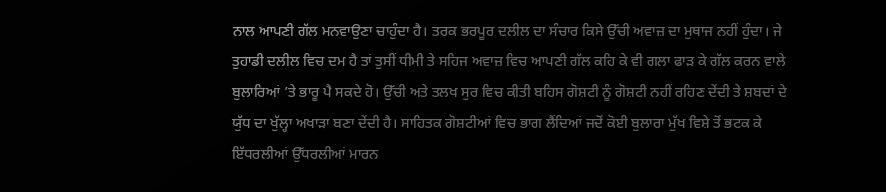ਨਾਲ ਆਪਣੀ ਗੱਲ ਮਨਵਾਉਣਾ ਚਾਹੁੰਦਾ ਹੈ। ਤਰਕ ਭਰਪੂਰ ਦਲੀਲ ਦਾ ਸੰਚਾਰ ਕਿਸੇ ਉੱਚੀ ਅਵਾਜ਼ ਦਾ ਮੁਥਾਜ ਨਹੀਂ ਹੁੰਦਾ। ਜੇ ਤੁਹਾਡੀ ਦਲੀਲ ਵਿਚ ਦਮ ਹੈ ਤਾਂ ਤੁਸੀਂ ਧੀਮੀ ਤੇ ਸਹਿਜ ਅਵਾਜ਼ ਵਿਚ ਆਪਣੀ ਗੱਲ ਕਹਿ ਕੇ ਵੀ ਗਲਾ ਫਾੜ ਕੇ ਗੱਲ ਕਰਨ ਵਾਲੇ ਬੁਲਾਰਿਆਂ ’ਤੇ ਭਾਰੂ ਪੈ ਸਕਦੇ ਹੋ। ਉੱਚੀ ਅਤੇ ਤਲਖ ਸੁਰ ਵਿਚ ਕੀਤੀ ਬਹਿਸ ਗੋਸ਼ਟੀ ਨੂੰ ਗੋਸ਼ਟੀ ਨਹੀਂ ਰਹਿਣ ਦੇਂਦੀ ਤੇ ਸ਼ਬਦਾਂ ਦੇ ਯੁੱਧ ਦਾ ਖੁੱਲ੍ਹਾ ਅਖਾੜਾ ਬਣਾ ਦੇਂਦੀ ਹੈ। ਸਾਹਿਤਕ ਗੋਸ਼ਟੀਆਂ ਵਿਚ ਭਾਗ ਲੈਂਦਿਆਂ ਜਦੋਂ ਕੋਈ ਬੁਲਾਰਾ ਮੁੱਖ ਵਿਸ਼ੇ ਤੋਂ ਭਟਕ ਕੇ ਇੱਧਰਲੀਆਂ ਉੱਧਰਲੀਆਂ ਮਾਰਨ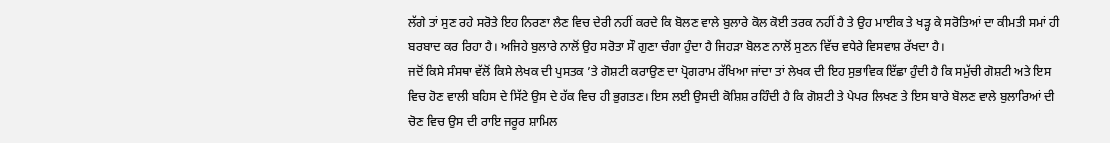ਲੱਗੇ ਤਾਂ ਸੁਣ ਰਹੇ ਸਰੋਤੇ ਇਹ ਨਿਰਣਾ ਲੈਣ ਵਿਚ ਦੇਰੀ ਨਹੀਂ ਕਰਦੇ ਕਿ ਬੋਲਣ ਵਾਲੇ ਬੁਲਾਰੇ ਕੋਲ ਕੋਈ ਤਰਕ ਨਹੀਂ ਹੈ ਤੇ ਉਹ ਮਾਈਕ ਤੇ ਖੜ੍ਹ ਕੇ ਸਰੋਤਿਆਂ ਦਾ ਕੀਮਤੀ ਸਮਾਂ ਹੀ ਬਰਬਾਦ ਕਰ ਰਿਹਾ ਹੈ। ਅਜਿਹੇ ਬੁਲਾਰੇ ਨਾਲੋਂ ਉਹ ਸਰੋਤਾ ਸੌ ਗੁਣਾ ਚੰਗਾ ਹੁੰਦਾ ਹੈ ਜਿਹੜਾ ਬੋਲਣ ਨਾਲੋਂ ਸੁਣਨ ਵਿੱਚ ਵਧੇਰੇ ਵਿਸਵਾਸ਼ ਰੱਖਦਾ ਹੈ।
ਜਦੋਂ ਕਿਸੇ ਸੰਸਥਾ ਵੱਲੋਂ ਕਿਸੇ ਲੇਖਕ ਦੀ ਪੁਸਤਕ ’ਤੇ ਗੋਸ਼ਟੀ ਕਰਾਉਣ ਦਾ ਪ੍ਰੋਗਰਾਮ ਰੱਖਿਆ ਜਾਂਦਾ ਤਾਂ ਲੇਖਕ ਦੀ ਇਹ ਸੁਭਾਵਿਕ ਇੱਛਾ ਹੁੰਦੀ ਹੈ ਕਿ ਸਮੁੱਚੀ ਗੋਸ਼ਟੀ ਅਤੇ ਇਸ ਵਿਚ ਹੋਣ ਵਾਲੀ ਬਹਿਸ ਦੇ ਸਿੱਟੇ ਉਸ ਦੇ ਹੱਕ ਵਿਚ ਹੀ ਭੁਗਤਣ। ਇਸ ਲਈ ਉਸਦੀ ਕੋਸ਼ਿਸ਼ ਰਹਿੰਦੀ ਹੈ ਕਿ ਗੋਸ਼ਟੀ ਤੇ ਪੇਪਰ ਲਿਖਣ ਤੇ ਇਸ ਬਾਰੇ ਬੋਲਣ ਵਾਲੇ ਬੁਲਾਰਿਆਂ ਦੀ ਚੋਣ ਵਿਚ ਉਸ ਦੀ ਰਾਇ ਜਰੂਰ ਸ਼ਾਮਿਲ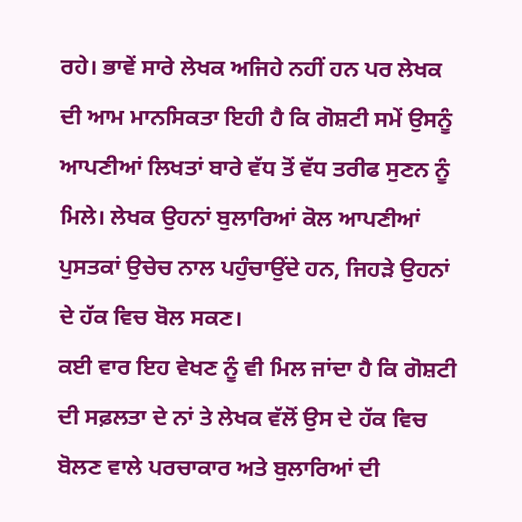ਰਹੇ। ਭਾਵੇਂ ਸਾਰੇ ਲੇਖਕ ਅਜਿਹੇ ਨਹੀਂ ਹਨ ਪਰ ਲੇਖਕ ਦੀ ਆਮ ਮਾਨਸਿਕਤਾ ਇਹੀ ਹੈ ਕਿ ਗੋਸ਼ਟੀ ਸਮੇਂ ਉਸਨੂੰ ਆਪਣੀਆਂ ਲਿਖਤਾਂ ਬਾਰੇ ਵੱਧ ਤੋਂ ਵੱਧ ਤਰੀਫ ਸੁਣਨ ਨੂੰ ਮਿਲੇ। ਲੇਖਕ ਉਹਨਾਂ ਬੁਲਾਰਿਆਂ ਕੋਲ ਆਪਣੀਆਂ ਪੁਸਤਕਾਂ ਉਚੇਚ ਨਾਲ ਪਹੁੰਚਾਉਂਦੇ ਹਨ, ਜਿਹੜੇ ਉਹਨਾਂ ਦੇ ਹੱਕ ਵਿਚ ਬੋਲ ਸਕਣ।
ਕਈ ਵਾਰ ਇਹ ਵੇਖਣ ਨੂੰ ਵੀ ਮਿਲ ਜਾਂਦਾ ਹੈ ਕਿ ਗੋਸ਼ਟੀ ਦੀ ਸਫ਼ਲਤਾ ਦੇ ਨਾਂ ਤੇ ਲੇਖਕ ਵੱਲੋਂ ਉਸ ਦੇ ਹੱਕ ਵਿਚ ਬੋਲਣ ਵਾਲੇ ਪਰਚਾਕਾਰ ਅਤੇ ਬੁਲਾਰਿਆਂ ਦੀ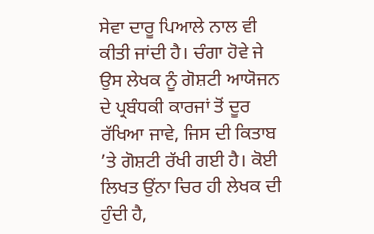ਸੇਵਾ ਦਾਰੂ ਪਿਆਲੇ ਨਾਲ ਵੀ ਕੀਤੀ ਜਾਂਦੀ ਹੈ। ਚੰਗਾ ਹੋਵੇ ਜੇ ਉਸ ਲੇਖਕ ਨੂੰ ਗੋਸ਼ਟੀ ਆਯੋਜਨ ਦੇ ਪ੍ਰਬੰਧਕੀ ਕਾਰਜਾਂ ਤੋਂ ਦੂਰ ਰੱਖਿਆ ਜਾਵੇ, ਜਿਸ ਦੀ ਕਿਤਾਬ ’ਤੇ ਗੋਸ਼ਟੀ ਰੱਖੀ ਗਈ ਹੈ। ਕੋਈ ਲਿਖਤ ਉਂਨਾ ਚਿਰ ਹੀ ਲੇਖਕ ਦੀ ਹੁੰਦੀ ਹੈ,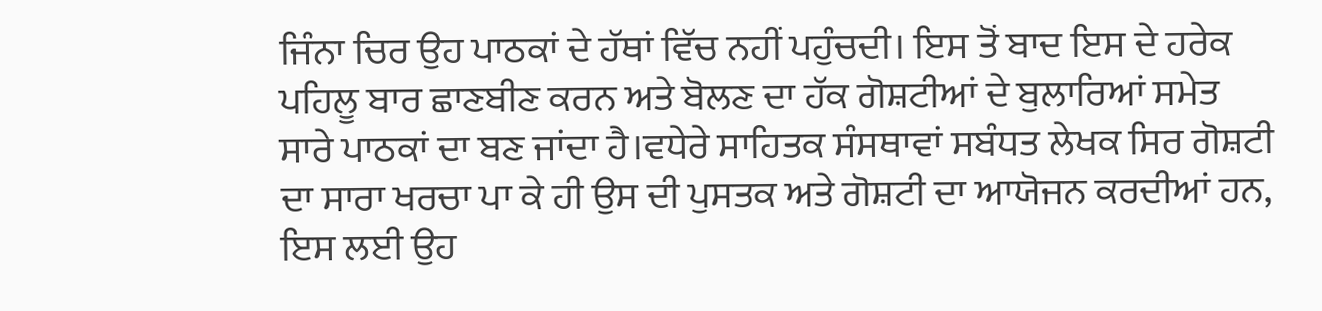ਜਿੰਨਾ ਚਿਰ ਉਹ ਪਾਠਕਾਂ ਦੇ ਹੱਥਾਂ ਵਿੱਚ ਨਹੀਂ ਪਹੁੰਚਦੀ। ਇਸ ਤੋਂ ਬਾਦ ਇਸ ਦੇ ਹਰੇਕ ਪਹਿਲੂ ਬਾਰ ਛਾਣਬੀਣ ਕਰਨ ਅਤੇ ਬੋਲਣ ਦਾ ਹੱਕ ਗੋਸ਼ਟੀਆਂ ਦੇ ਬੁਲਾਰਿਆਂ ਸਮੇਤ ਸਾਰੇ ਪਾਠਕਾਂ ਦਾ ਬਣ ਜਾਂਦਾ ਹੈ।ਵਧੇਰੇ ਸਾਹਿਤਕ ਸੰਸਥਾਵਾਂ ਸਬੰਧਤ ਲੇਖਕ ਸਿਰ ਗੋਸ਼ਟੀ ਦਾ ਸਾਰਾ ਖਰਚਾ ਪਾ ਕੇ ਹੀ ਉਸ ਦੀ ਪੁਸਤਕ ਅਤੇ ਗੋਸ਼ਟੀ ਦਾ ਆਯੋਜਨ ਕਰਦੀਆਂ ਹਨ, ਇਸ ਲਈ ਉਹ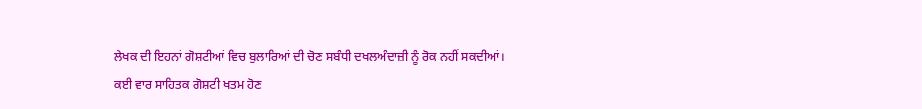ਲੇਖਕ ਦੀ ਇਹਨਾਂ ਗੋਸ਼ਟੀਆਂ ਵਿਚ ਬੁਲਾਰਿਆਂ ਦੀ ਚੋਣ ਸਬੰਧੀ ਦਖਲਅੰਦਾਜ਼ੀ ਨੂੰ ਰੋਕ ਨਹੀਂ ਸਕਦੀਆਂ।
ਕਈ ਵਾਰ ਸਾਹਿਤਕ ਗੋਸ਼ਟੀ ਖਤਮ ਹੋਣ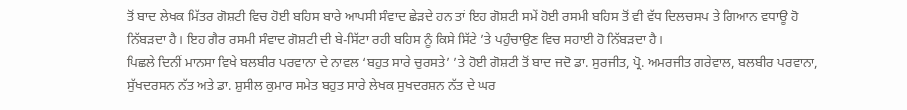ਤੋਂ ਬਾਦ ਲੇਖਕ ਮਿੱਤਰ ਗੋਸ਼ਟੀ ਵਿਚ ਹੋਈ ਬਹਿਸ ਬਾਰੇ ਆਪਸੀ ਸੰਵਾਦ ਛੇੜਦੇ ਹਨ ਤਾਂ ਇਹ ਗੋਸ਼ਟੀ ਸਮੇਂ ਹੋਈ ਰਸਮੀ ਬਹਿਸ ਤੋਂ ਵੀ ਵੱਧ ਦਿਲਚਸਪ ਤੇ ਗਿਆਨ ਵਧਾਊ ਹੋ ਨਿੱਬੜਦਾ ਹੈ। ਇਹ ਗੈਰ ਰਸਮੀ ਸੰਵਾਦ ਗੋਸ਼ਟੀ ਦੀ ਬੇ-ਸਿੱਟਾ ਰਹੀ ਬਹਿਸ ਨੂੰ ਕਿਸੇ ਸਿੱਟੇ ’ਤੇ ਪਹੁੰਚਾਉਣ ਵਿਚ ਸਹਾਈ ਹੋ ਨਿੱਬੜਦਾ ਹੈ।
ਪਿਛਲੇ ਦਿਨੀਂ ਮਾਨਸਾ ਵਿਖੇ ਬਲਬੀਰ ਪਰਵਾਨਾ ਦੇ ਨਾਵਲ ‘ਬਹੁਤ ਸਾਰੇ ਚੁਰਸਤੇ’ ’ਤੇ ਹੋਈ ਗੋਸ਼ਟੀ ਤੋਂ ਬਾਦ ਜਦੋ ਡਾ. ਸੁਰਜੀਤ, ਪ੍ਰੋ. ਅਮਰਜੀਤ ਗਰੇਵਾਲ, ਬਲਬੀਰ ਪਰਵਾਨਾ, ਸੁੱਖਦਰਸਨ ਨੱਤ ਅਤੇ ਡਾ. ਸ਼ੁਸੀਲ ਕੁਮਾਰ ਸਮੇਤ ਬਹੁਤ ਸਾਰੇ ਲੇਖਕ ਸੁਖਦਰਸ਼ਨ ਨੱਤ ਦੇ ਘਰ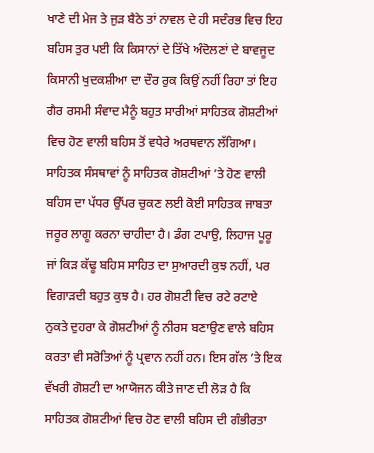ਖਾਣੇ ਦੀ ਮੇਜ ਤੇ ਜੁੜ ਬੈਠੇ ਤਾਂ ਨਾਵਲ ਦੇ ਹੀ ਸਦੰਰਭ ਵਿਚ ਇਹ ਬਹਿਸ ਤੁਰ ਪਈ ਕਿ ਕਿਸਾਨਾਂ ਦੇ ਤਿੱਖੇ ਅੰਦੋਲਣਾਂ ਦੇ ਬਾਵਜੂਦ ਕਿਸਾਨੀ ਖੁਦਕਸ਼ੀਆ ਦਾ ਦੌਰ ਰੁਕ ਕਿਉਂ ਨਹੀਂ ਰਿਹਾ ਤਾਂ ਇਹ ਗੈਰ ਰਸਮੀ ਸੰਵਾਦ ਮੈਨੂੰ ਬਹੁਤ ਸਾਰੀਆਂ ਸਾਹਿਤਕ ਗੋਸ਼ਟੀਆਂ ਵਿਚ ਹੋਣ ਵਾਲੀ ਬਹਿਸ ਤੋਂ ਵਧੇਰੇ ਅਰਥਵਾਨ ਲੱਗਿਆ।
ਸਾਹਿਤਕ ਸੰਸਥਾਵਾਂ ਨੂੰ ਸਾਹਿਤਕ ਗੋਸ਼ਟੀਆਂ ’ਤੇ ਹੋਣ ਵਾਲੀ ਬਹਿਸ ਦਾ ਪੱਧਰ ਉੱਪਰ ਚੁਕਣ ਲਈ ਕੋਈ ਸਾਹਿਤਕ ਜਾਬਤਾ ਜਰੂਰ ਲਾਗੂ ਕਰਨਾ ਚਾਹੀਦਾ ਹੈ। ਡੰਗ ਟਪਾਉ, ਲਿਹਾਜ ਪੂਰੂ ਜਾਂ ਕਿੜ ਕੱਢੂ ਬਹਿਸ ਸਾਹਿਤ ਦਾ ਸੁਆਰਦੀ ਕੁਝ ਨਹੀਂ, ਪਰ ਵਿਗਾੜਦੀ ਬਹੁਤ ਕੁਝ ਹੈ। ਹਰ ਗੋਸ਼ਟੀ ਵਿਚ ਰਟੇ ਰਟਾਏ ਨੁਕਤੇ ਦੁਹਰਾ ਕੇ ਗੋਸ਼ਟੀਆਂ ਨੂੰ ਨੀਰਸ ਬਣਾਉਣ ਵਾਲੇ ਬਹਿਸ ਕਰਤਾ ਵੀ ਸਰੋਤਿਆਂ ਨੂੰ ਪ੍ਰਵਾਨ ਨਹੀਂ ਹਨ। ਇਸ ਗੱਲ ’ਤੇ ਇਕ ਵੱਖਰੀ ਗੋਸ਼ਟੀ ਦਾ ਆਯੋਜਨ ਕੀਤੇ ਜਾਣ ਦੀ ਲੋੜ ਹੈ ਕਿ ਸਾਹਿਤਕ ਗੋਸ਼ਟੀਆਂ ਵਿਚ ਹੋਣ ਵਾਲੀ ਬਹਿਸ ਦੀ ਗੰਭੀਰਤਾ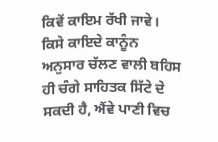ਕਿਵੇਂ ਕਾਇਮ ਰੱਖੀ ਜਾਵੇ। ਕਿਸੇ ਕਾਇਦੇ ਕਾਨੂੰਨ ਅਨੁਸਾਰ ਚੱਲਣ ਵਾਲੀ ਬਹਿਸ ਹੀ ਚੰਗੇ ਸਾਹਿਤਕ ਸਿੱਟੇ ਦੇ ਸਕਦੀ ਹੈ, ਐਂਵੇ ਪਾਣੀ ਵਿਚ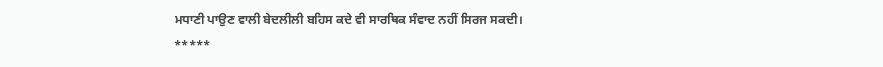ਮਧਾਣੀ ਪਾਉਣ ਵਾਲੀ ਬੇਦਲੀਲੀ ਬਹਿਸ ਕਦੇ ਵੀ ਸਾਰਥਿਕ ਸੰਵਾਦ ਨਹੀਂ ਸਿਰਜ ਸਕਦੀ।
*****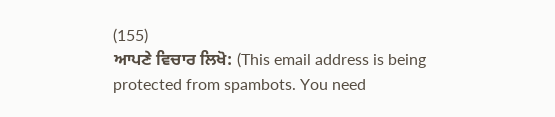(155)
ਆਪਣੇ ਵਿਚਾਰ ਲਿਖੋ: (This email address is being protected from spambots. You need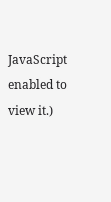JavaScript enabled to view it.)